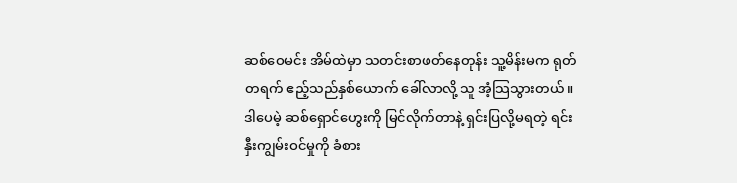ဆစ်ဝေမင်း အိမ်ထဲမှာ သတင်းစာဖတ်နေတုန်း သူ့မိန်းမက ရုတ်တရက် ဧည့်သည်နှစ်ယောက် ခေါ်လာလို့ သူ အံ့သြသွားတယ်။ ဒါပေမဲ့ ဆစ်ရှောင်ဟွေးကို မြင်လိုက်တာနဲ့ ရှင်းပြလို့မရတဲ့ ရင်းနှီးကျွမ်းဝင်မှုကို ခံစား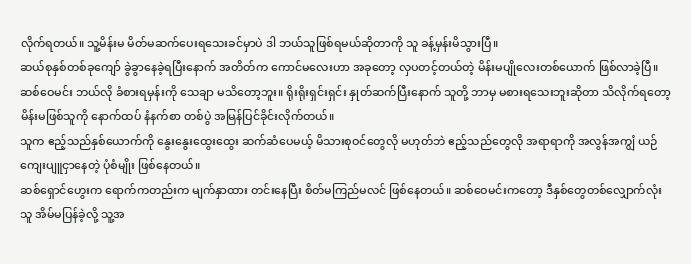လိုက်ရတယ်။ သူ့မိန်းမ မိတ်မဆက်ပေးရသေးခင်မှာပဲ ဒါ ဘယ်သူဖြစ်ရမယ်ဆိုတာကို သူ ခန့်မှန်းမိသွားပြီ။
ဆယ်စုနှစ်တစ်ခုကျော် ခွဲခွာနေခဲ့ရပြီးနောက် အတိတ်က ကောင်မလေးဟာ အခုတော့ လှပတင့်တယ်တဲ့ မိန်းမပျိုလေးတစ်ယောက် ဖြစ်လာခဲ့ပြီ။ ဆစ်ဝေမင်း ဘယ်လို ခံစားရမှန်းကို သေချာ မသိတော့ဘူး။ ရိုးရိုးရှင်းရှင်း နှုတ်ဆက်ပြီးနောက် သူတို့ ဘာမှ မစားရသေးဘူးဆိုတာ သိလိုက်ရတော့ မိန်းမဖြစ်သူကို နောက်ထပ် နံနက်စာ တစ်ပွဲ အမြန်ပြင်ခိုင်းလိုက်တယ်။
သူက ဧည့်သည်နှစ်ယောက်ကို နွေးနွေးထွေးထွေး ဆက်ဆံပေမယ့် မိသားစုဝင်တွေလို မဟုတ်ဘဲ ဧည့်သည်တွေလို အရာရာကို အလွန်အကျွံ ယဉ်ကျေးပျူငှာနေတဲ့ ပုံစံမျိုး ဖြစ်နေတယ်။
ဆစ်ရှောင်ဟွေးက ရောက်ကတည်းက မျက်နှာထား တင်းနေပြီး စိတ်မကြည်မလင် ဖြစ်နေတယ်။ ဆစ်ဝေမင်းကတော့ ဒီနှစ်တွေတစ်လျှောက်လုံး သူ အိမ်မပြန်ခဲ့လို့ သူ့အ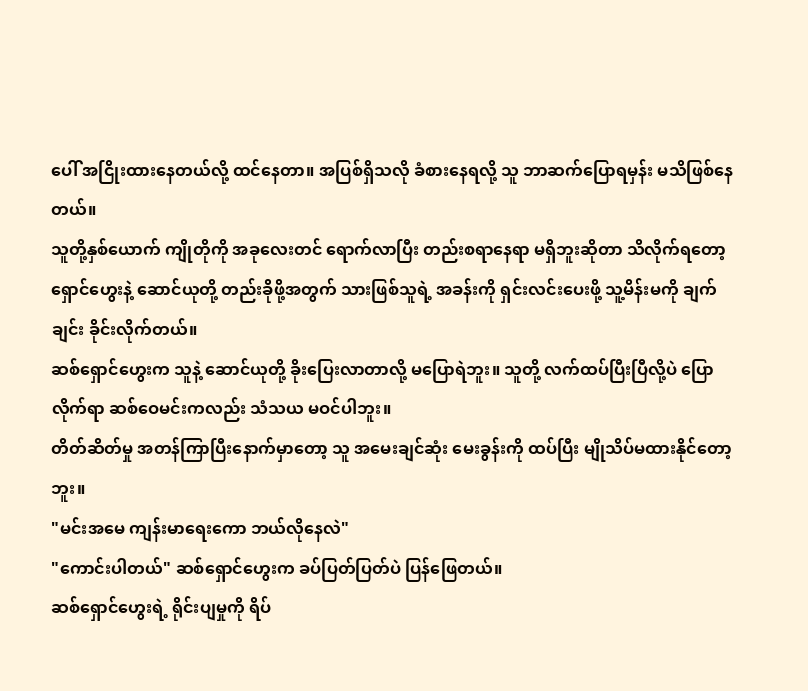ပေါ် အငြိုးထားနေတယ်လို့ ထင်နေတာ။ အပြစ်ရှိသလို ခံစားနေရလို့ သူ ဘာဆက်ပြောရမှန်း မသိဖြစ်နေတယ်။
သူတို့နှစ်ယောက် ကျိုတိုကို အခုလေးတင် ရောက်လာပြီး တည်းစရာနေရာ မရှိဘူးဆိုတာ သိလိုက်ရတော့ ရှောင်ဟွေးနဲ့ ဆောင်ယုတို့ တည်းခိုဖို့အတွက် သားဖြစ်သူရဲ့ အခန်းကို ရှင်းလင်းပေးဖို့ သူ့မိန်းမကို ချက်ချင်း ခိုင်းလိုက်တယ်။
ဆစ်ရှောင်ဟွေးက သူနဲ့ ဆောင်ယုတို့ ခိုးပြေးလာတာလို့ မပြောရဲဘူး။ သူတို့ လက်ထပ်ပြီးပြီလို့ပဲ ပြောလိုက်ရာ ဆစ်ဝေမင်းကလည်း သံသယ မဝင်ပါဘူး။
တိတ်ဆိတ်မှု အတန်ကြာပြီးနောက်မှာတော့ သူ အမေးချင်ဆုံး မေးခွန်းကို ထပ်ပြီး မျိုသိပ်မထားနိုင်တော့ဘူး။
"မင်းအမေ ကျန်းမာရေးကော ဘယ်လိုနေလဲ"
"ကောင်းပါတယ်" ဆစ်ရှောင်ဟွေးက ခပ်ပြတ်ပြတ်ပဲ ပြန်ဖြေတယ်။
ဆစ်ရှောင်ဟွေးရဲ့ ရိုင်းပျမှုကို ရိပ်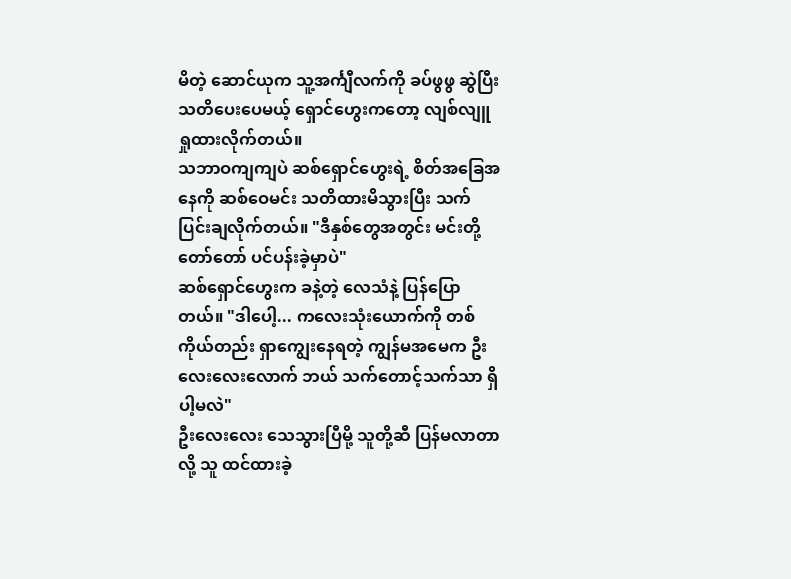မိတဲ့ ဆောင်ယုက သူ့အင်္ကျီလက်ကို ခပ်ဖွဖွ ဆွဲပြီး သတိပေးပေမယ့် ရှောင်ဟွေးကတော့ လျစ်လျူရှုထားလိုက်တယ်။
သဘာဝကျကျပဲ ဆစ်ရှောင်ဟွေးရဲ့ စိတ်အခြေအနေကို ဆစ်ဝေမင်း သတိထားမိသွားပြီး သက်ပြင်းချလိုက်တယ်။ "ဒီနှစ်တွေအတွင်း မင်းတို့ တော်တော် ပင်ပန်းခဲ့မှာပဲ"
ဆစ်ရှောင်ဟွေးက ခနဲ့တဲ့ လေသံနဲ့ ပြန်ပြောတယ်။ "ဒါပေါ့... ကလေးသုံးယောက်ကို တစ်ကိုယ်တည်း ရှာကျွေးနေရတဲ့ ကျွန်မအမေက ဦးလေးလေးလောက် ဘယ် သက်တောင့်သက်သာ ရှိပါ့မလဲ"
ဦးလေးလေး သေသွားပြီမို့ သူတို့ဆီ ပြန်မလာတာလို့ သူ ထင်ထားခဲ့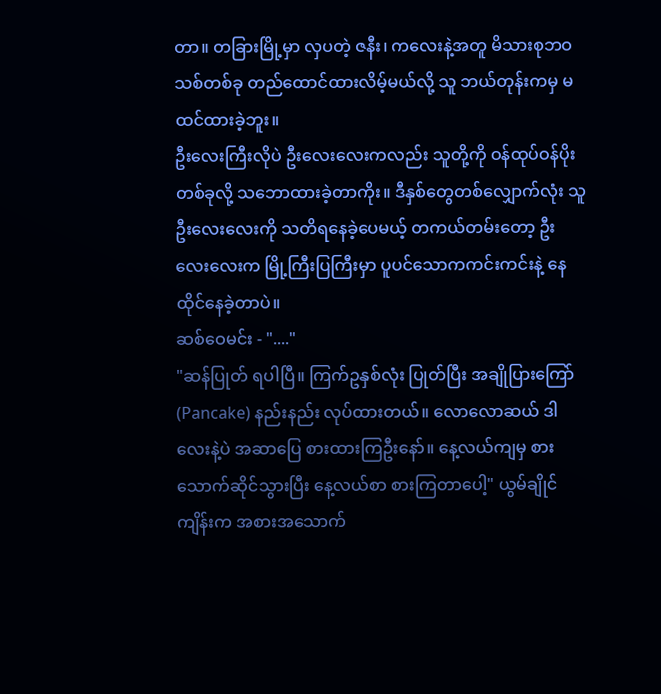တာ။ တခြားမြို့မှာ လှပတဲ့ ဇနီး၊ ကလေးနဲ့အတူ မိသားစုဘဝသစ်တစ်ခု တည်ထောင်ထားလိမ့်မယ်လို့ သူ ဘယ်တုန်းကမှ မထင်ထားခဲ့ဘူး။
ဦးလေးကြီးလိုပဲ ဦးလေးလေးကလည်း သူတို့ကို ဝန်ထုပ်ဝန်ပိုးတစ်ခုလို့ သဘောထားခဲ့တာကိုး။ ဒီနှစ်တွေတစ်လျှောက်လုံး သူ ဦးလေးလေးကို သတိရနေခဲ့ပေမယ့် တကယ်တမ်းတော့ ဦးလေးလေးက မြို့ကြီးပြကြီးမှာ ပူပင်သောကကင်းကင်းနဲ့ နေထိုင်နေခဲ့တာပဲ။
ဆစ်ဝေမင်း - "...."
"ဆန်ပြုတ် ရပါပြီ။ ကြက်ဥနှစ်လုံး ပြုတ်ပြီး အချိုပြားကြော် (Pancake) နည်းနည်း လုပ်ထားတယ်။ လောလောဆယ် ဒါလေးနဲ့ပဲ အဆာပြေ စားထားကြဦးနော်။ နေ့လယ်ကျမှ စားသောက်ဆိုင်သွားပြီး နေ့လယ်စာ စားကြတာပေါ့" ယွမ်ချိုင်ကျိန်းက အစားအသောက်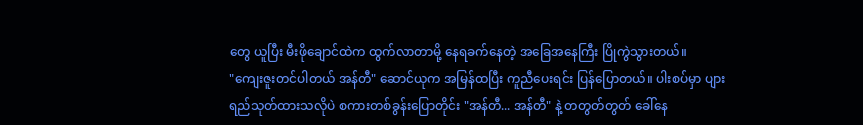တွေ ယူပြီး မီးဖိုချောင်ထဲက ထွက်လာတာမို့ နေရခက်နေတဲ့ အခြေအနေကြီး ပြိုကွဲသွားတယ်။
"ကျေးဇူးတင်ပါတယ် အန်တီ" ဆောင်ယုက အမြန်ထပြီး ကူညီပေးရင်း ပြန်ပြောတယ်။ ပါးစပ်မှာ ပျားရည်သုတ်ထားသလိုပဲ စကားတစ်ခွန်းပြောတိုင်း "အန်တီ... အန်တီ" နဲ့ တတွတ်တွတ် ခေါ်နေ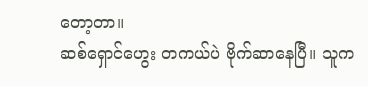တော့တာ။
ဆစ်ရှောင်ဟွေး တကယ်ပဲ ဗိုက်ဆာနေပြီ။ သူက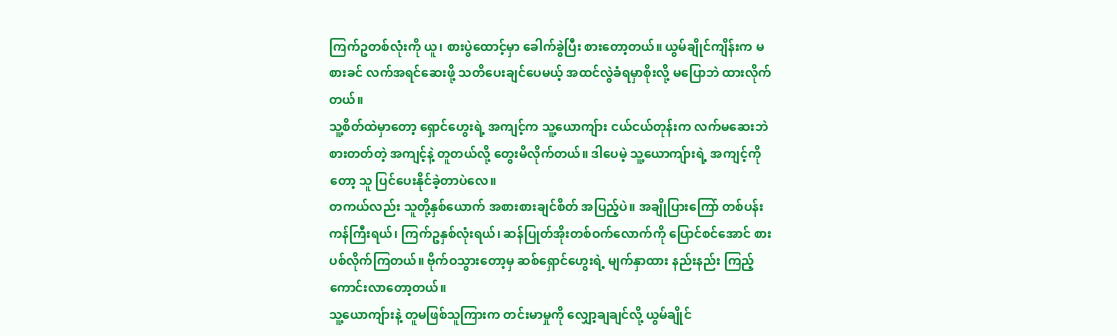ကြက်ဥတစ်လုံးကို ယူ၊ စားပွဲထောင့်မှာ ခေါက်ခွဲပြီး စားတော့တယ်။ ယွမ်ချိုင်ကျိန်းက မစားခင် လက်အရင်ဆေးဖို့ သတိပေးချင်ပေမယ့် အထင်လွဲခံရမှာစိုးလို့ မပြောဘဲ ထားလိုက်တယ်။
သူ့စိတ်ထဲမှာတော့ ရှောင်ဟွေးရဲ့ အကျင့်က သူ့ယောကျ်ား ငယ်ငယ်တုန်းက လက်မဆေးဘဲ စားတတ်တဲ့ အကျင့်နဲ့ တူတယ်လို့ တွေးမိလိုက်တယ်။ ဒါပေမဲ့ သူ့ယောကျ်ားရဲ့ အကျင့်ကိုတော့ သူ ပြင်ပေးနိုင်ခဲ့တာပဲလေ။
တကယ်လည်း သူတို့နှစ်ယောက် အစားစားချင်စိတ် အပြည့်ပဲ။ အချိုပြားကြော် တစ်ပန်းကန်ကြီးရယ်၊ ကြက်ဥနှစ်လုံးရယ်၊ ဆန်ပြုတ်အိုးတစ်ဝက်လောက်ကို ပြောင်စင်အောင် စားပစ်လိုက်ကြတယ်။ ဗိုက်ဝသွားတော့မှ ဆစ်ရှောင်ဟွေးရဲ့ မျက်နှာထား နည်းနည်း ကြည့်ကောင်းလာတော့တယ်။
သူ့ယောကျ်ားနဲ့ တူမဖြစ်သူကြားက တင်းမာမှုကို လျှော့ချချင်လို့ ယွမ်ချိုင်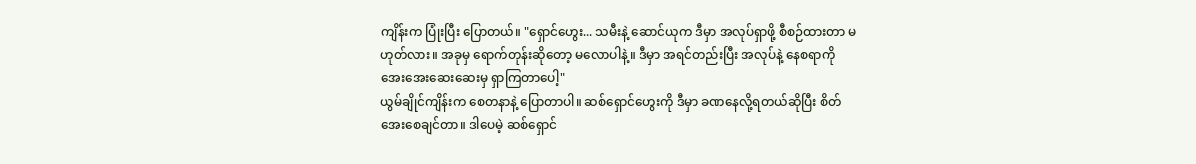ကျိန်းက ပြုံးပြီး ပြောတယ်။ "ရှောင်ဟွေး... သမီးနဲ့ ဆောင်ယုက ဒီမှာ အလုပ်ရှာဖို့ စီစဉ်ထားတာ မဟုတ်လား။ အခုမှ ရောက်တုန်းဆိုတော့ မလောပါနဲ့။ ဒီမှာ အရင်တည်းပြီး အလုပ်နဲ့ နေစရာကို အေးအေးဆေးဆေးမှ ရှာကြတာပေါ့"
ယွမ်ချိုင်ကျိန်းက စေတနာနဲ့ ပြောတာပါ။ ဆစ်ရှောင်ဟွေးကို ဒီမှာ ခဏနေလို့ရတယ်ဆိုပြီး စိတ်အေးစေချင်တာ။ ဒါပေမဲ့ ဆစ်ရှောင်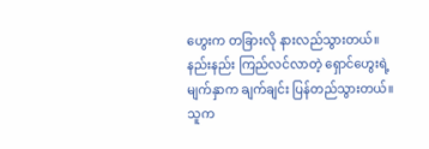ဟွေးက တခြားလို နားလည်သွားတယ်။ နည်းနည်း ကြည်လင်လာတဲ့ ရှောင်ဟွေးရဲ့ မျက်နှာက ချက်ချင်း ပြန်တည်သွားတယ်။ သူက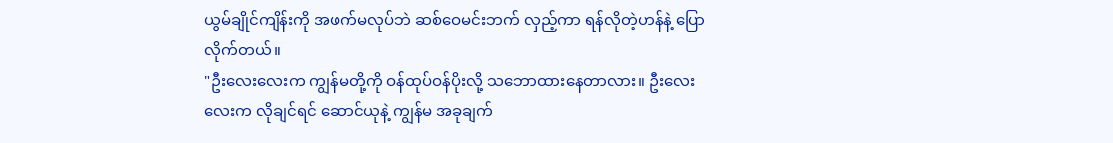ယွမ်ချိုင်ကျိန်းကို အဖက်မလုပ်ဘဲ ဆစ်ဝေမင်းဘက် လှည့်ကာ ရန်လိုတဲ့ဟန်နဲ့ ပြောလိုက်တယ်။
"ဦးလေးလေးက ကျွန်မတို့ကို ဝန်ထုပ်ဝန်ပိုးလို့ သဘောထားနေတာလား။ ဦးလေးလေးက လိုချင်ရင် ဆောင်ယုနဲ့ ကျွန်မ အခုချက်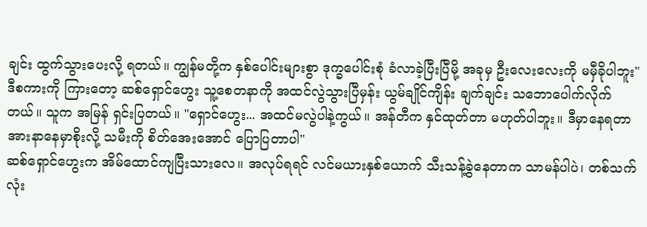ချင်း ထွက်သွားပေးလို့ ရတယ်။ ကျွန်မတို့က နှစ်ပေါင်းများစွာ ဒုက္ခပေါင်းစုံ ခံလာခဲ့ပြီးပြီမို့ အခုမှ ဦးလေးလေးကို မမှီခိုပါဘူး"
ဒီစကားကို ကြားတော့ ဆစ်ရှောင်ဟွေး သူ့စေတနာကို အထင်လွဲသွားပြီမှန်း ယွမ်ချိုင်ကျိန်း ချက်ချင်း သဘောပေါက်လိုက်တယ်။ သူက အမြန် ရှင်းပြတယ်။ "ရှောင်ဟွေး... အထင်မလွဲပါနဲ့ကွယ်။ အန်တီက နှင်ထုတ်တာ မဟုတ်ပါဘူး။ ဒီမှာနေရတာ အားနာနေမှာစိုးလို့ သမီးကို စိတ်အေးအောင် ပြောပြတာပါ"
ဆစ်ရှောင်ဟွေးက အိမ်ထောင်ကျပြီးသားလေ။ အလုပ်ရရင် လင်မယားနှစ်ယောက် သီးသန့်ခွဲနေတာက သာမန်ပါပဲ၊ တစ်သက်လုံး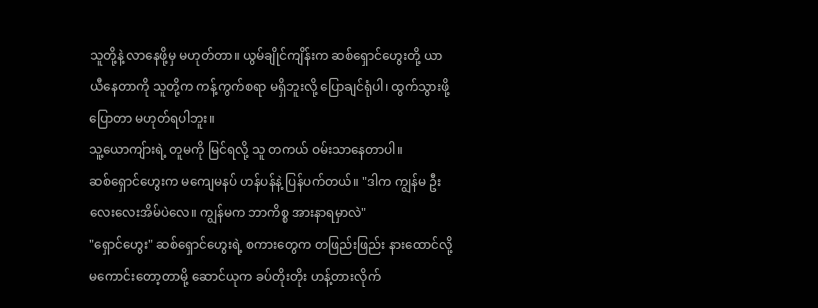သူတို့နဲ့ လာနေဖို့မှ မဟုတ်တာ။ ယွမ်ချိုင်ကျိန်းက ဆစ်ရှောင်ဟွေးတို့ ယာယီနေတာကို သူတို့က ကန့်ကွက်စရာ မရှိဘူးလို့ ပြောချင်ရုံပါ၊ ထွက်သွားဖို့ ပြောတာ မဟုတ်ရပါဘူး။
သူ့ယောကျ်ားရဲ့ တူမကို မြင်ရလို့ သူ တကယ် ဝမ်းသာနေတာပါ။
ဆစ်ရှောင်ဟွေးက မကျေမနပ် ဟန်ပန်နဲ့ ပြန်ပက်တယ်။ "ဒါက ကျွန်မ ဦးလေးလေးအိမ်ပဲလေ။ ကျွန်မက ဘာကိစ္စ အားနာရမှာလဲ"
"ရှောင်ဟွေး" ဆစ်ရှောင်ဟွေးရဲ့ စကားတွေက တဖြည်းဖြည်း နားထောင်လို့ မကောင်းတော့တာမို့ ဆောင်ယုက ခပ်တိုးတိုး ဟန့်တားလိုက်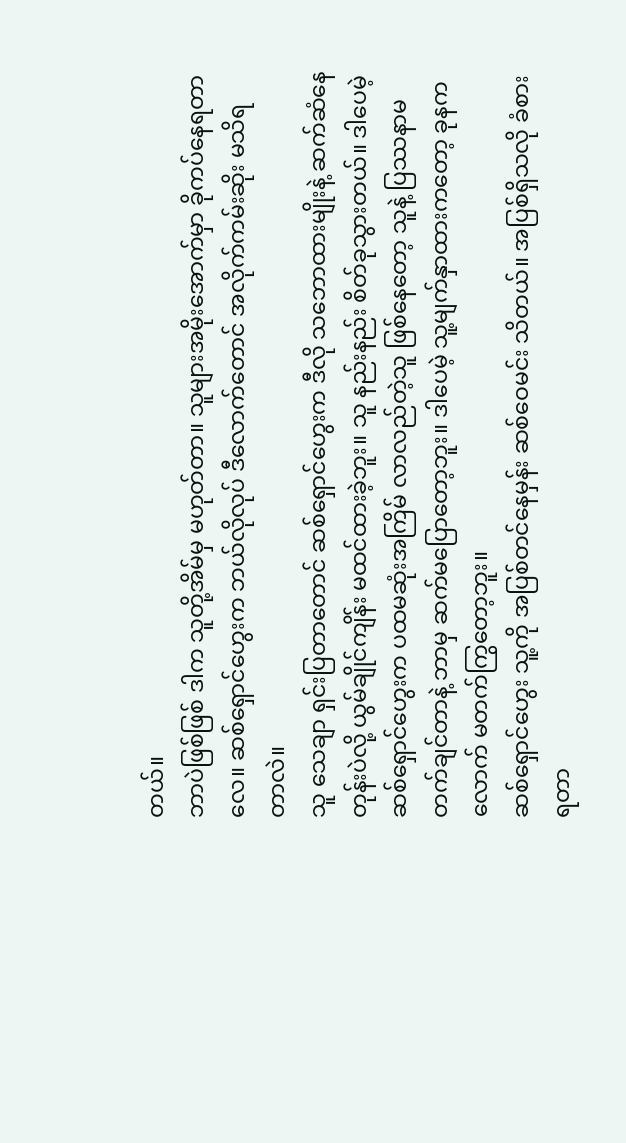တယ်။
ဘာပဲဖြစ်ဖြစ် ဒါက သူတို့အိမ်မှ မဟုတ်တာ။ သူများအမိုးအောက်မှာ ခိုကပ်နေရတာလေ။ ဆစ်ရှောင်ဟွေးက ဘယ်လိုလုပ် ဒီလောက်တောင် အလိုက်ကမ်းဆိုး မသိရတာလဲ။
သူ သေချာ ရှင်းပြတာတောင် ဆစ်ရှောင်ဟွေးက ဒီလို သဘောထားမျိုးနဲ့ ဆက်ဆံနေတုန်းပဲလို့ ယွမ်ချိုင်ကျိန်း မထင်ထားခဲ့ဘူး။ သူ နည်းနည်း စိတ်ခုသွားတယ်။ ဒါပေမဲ့ ဆစ်ရှောင်ဟွေးက ပထမဆုံးအကြိမ် လာလည်တဲ့သူ ဖြစ်နေတော့ သူနဲ့ ပြဿနာမတက်ချင်တာနဲ့ ဘာမှ ဆက်မပြောတော့ဘူး။ ဒါပေမဲ့ သူ့မျက်နှာထားကတော့ ခုနကလောက် မတက်ကြွတော့ဘူး။
ဆစ်ရှောင်ဟွေး သူ့ကို အပြစ်တင်နေမှန်း ဆစ်ဝေမင်း သိတယ်။ အပြစ်ရှိသလို ခံစားရတာ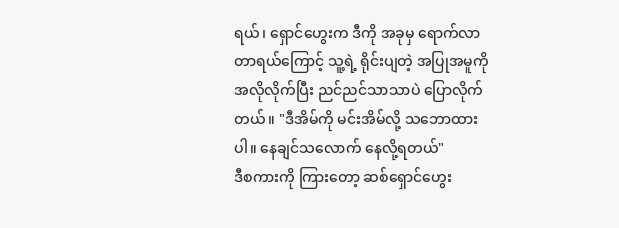ရယ်၊ ရှောင်ဟွေးက ဒီကို အခုမှ ရောက်လာတာရယ်ကြောင့် သူ့ရဲ့ ရိုင်းပျတဲ့ အပြုအမူကို အလိုလိုက်ပြီး ညင်ညင်သာသာပဲ ပြောလိုက်တယ်။ "ဒီအိမ်ကို မင်းအိမ်လို့ သဘောထားပါ။ နေချင်သလောက် နေလို့ရတယ်"
ဒီစကားကို ကြားတော့ ဆစ်ရှောင်ဟွေး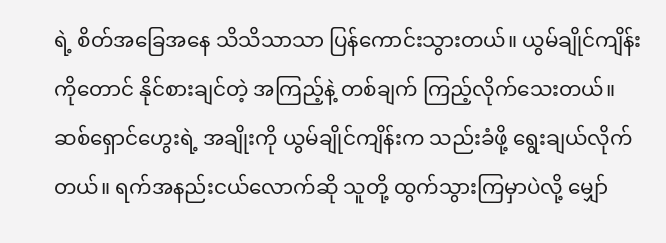ရဲ့ စိတ်အခြေအနေ သိသိသာသာ ပြန်ကောင်းသွားတယ်။ ယွမ်ချိုင်ကျိန်းကိုတောင် နိုင်စားချင်တဲ့ အကြည့်နဲ့ တစ်ချက် ကြည့်လိုက်သေးတယ်။
ဆစ်ရှောင်ဟွေးရဲ့ အချိုးကို ယွမ်ချိုင်ကျိန်းက သည်းခံဖို့ ရွေးချယ်လိုက်တယ်။ ရက်အနည်းငယ်လောက်ဆို သူတို့ ထွက်သွားကြမှာပဲလို့ မျှော်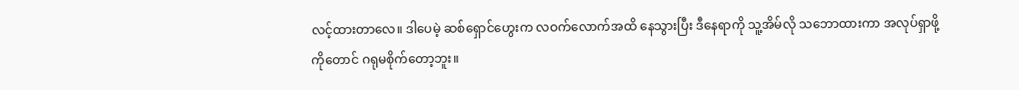လင့်ထားတာလေ။ ဒါပေမဲ့ ဆစ်ရှောင်ဟွေးက လဝက်လောက်အထိ နေသွားပြီး ဒီနေရာကို သူ့အိမ်လို သဘောထားကာ အလုပ်ရှာဖို့ကိုတောင် ဂရုမစိုက်တော့ဘူး။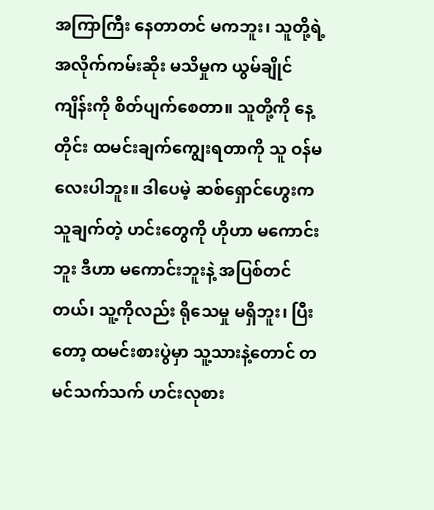အကြာကြီး နေတာတင် မကဘူး၊ သူတို့ရဲ့ အလိုက်ကမ်းဆိုး မသိမှုက ယွမ်ချိုင်ကျိန်းကို စိတ်ပျက်စေတာ။ သူတို့ကို နေ့တိုင်း ထမင်းချက်ကျွေးရတာကို သူ ဝန်မလေးပါဘူး။ ဒါပေမဲ့ ဆစ်ရှောင်ဟွေးက သူချက်တဲ့ ဟင်းတွေကို ဟိုဟာ မကောင်းဘူး ဒီဟာ မကောင်းဘူးနဲ့ အပြစ်တင်တယ်၊ သူ့ကိုလည်း ရိုသေမှု မရှိဘူး၊ ပြီးတော့ ထမင်းစားပွဲမှာ သူ့သားနဲ့တောင် တမင်သက်သက် ဟင်းလုစား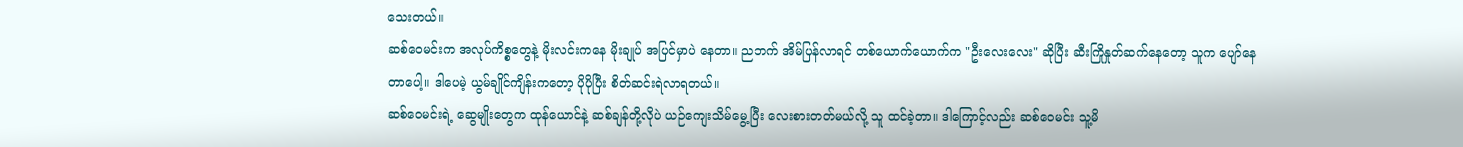သေးတယ်။
ဆစ်ဝေမင်းက အလုပ်ကိစ္စတွေနဲ့ မိုးလင်းကနေ မိုးချုပ် အပြင်မှာပဲ နေတာ။ ညဘက် အိမ်ပြန်လာရင် တစ်ယောက်ယောက်က "ဦးလေးလေး" ဆိုပြီး ဆီးကြိုနှုတ်ဆက်နေတော့ သူက ပျော်နေတာပေါ့။ ဒါပေမဲ့ ယွမ်ချိုင်ကျိန်းကတော့ ပိုပိုပြီး စိတ်ဆင်းရဲလာရတယ်။
ဆစ်ဝေမင်းရဲ့ ဆွေမျိုးတွေက ထုန်ယောင်နဲ့ ဆစ်ချန်တို့လိုပဲ ယဉ်ကျေးသိမ်မွေ့ပြီး လေးစားတတ်မယ်လို့ သူ ထင်ခဲ့တာ။ ဒါကြောင့်လည်း ဆစ်ဝေမင်း သူ့မိ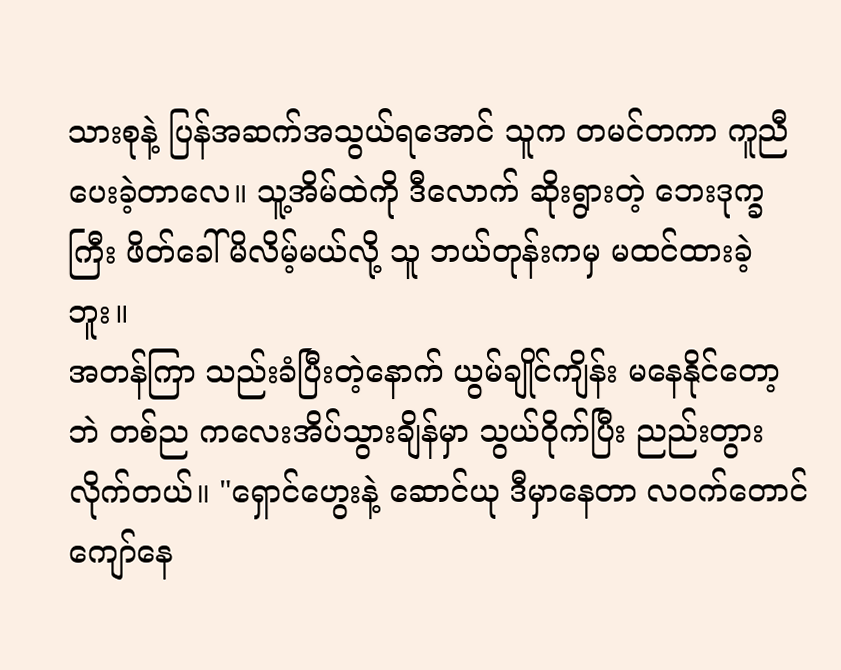သားစုနဲ့ ပြန်အဆက်အသွယ်ရအောင် သူက တမင်တကာ ကူညီပေးခဲ့တာလေ။ သူ့အိမ်ထဲကို ဒီလောက် ဆိုးရွားတဲ့ ဘေးဒုက္ခကြီး ဖိတ်ခေါ်မိလိမ့်မယ်လို့ သူ ဘယ်တုန်းကမှ မထင်ထားခဲ့ဘူး။
အတန်ကြာ သည်းခံပြီးတဲ့နောက် ယွမ်ချိုင်ကျိန်း မနေနိုင်တော့ဘဲ တစ်ည ကလေးအိပ်သွားချိန်မှာ သွယ်ဝိုက်ပြီး ညည်းတွားလိုက်တယ်။ "ရှောင်ဟွေးနဲ့ ဆောင်ယု ဒီမှာနေတာ လဝက်တောင် ကျော်နေ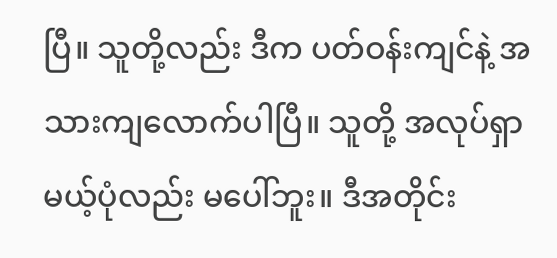ပြီ။ သူတို့လည်း ဒီက ပတ်ဝန်းကျင်နဲ့ အသားကျလောက်ပါပြီ။ သူတို့ အလုပ်ရှာမယ့်ပုံလည်း မပေါ်ဘူး။ ဒီအတိုင်း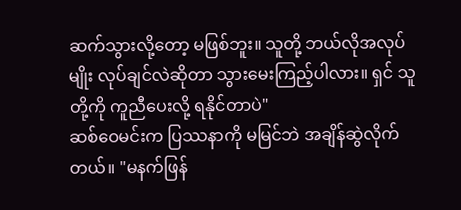ဆက်သွားလို့တော့ မဖြစ်ဘူး။ သူတို့ ဘယ်လိုအလုပ်မျိုး လုပ်ချင်လဲဆိုတာ သွားမေးကြည့်ပါလား။ ရှင် သူတို့ကို ကူညီပေးလို့ ရနိုင်တာပဲ"
ဆစ်ဝေမင်းက ပြဿနာကို မမြင်ဘဲ အချိန်ဆွဲလိုက်တယ်။ "မနက်ဖြန်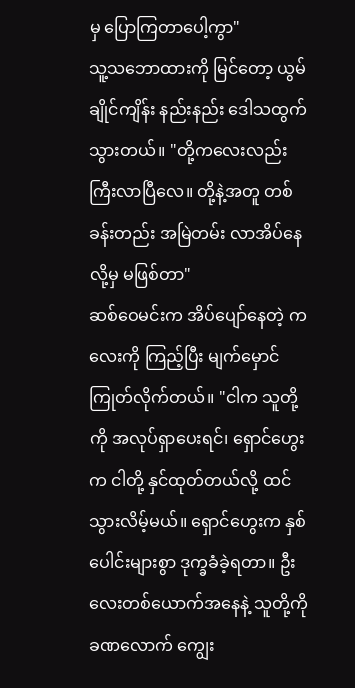မှ ပြောကြတာပေါ့ကွာ"
သူ့သဘောထားကို မြင်တော့ ယွမ်ချိုင်ကျိန်း နည်းနည်း ဒေါသထွက်သွားတယ်။ "တို့ကလေးလည်း ကြီးလာပြီလေ။ တို့နဲ့အတူ တစ်ခန်းတည်း အမြဲတမ်း လာအိပ်နေလို့မှ မဖြစ်တာ"
ဆစ်ဝေမင်းက အိပ်ပျော်နေတဲ့ ကလေးကို ကြည့်ပြီး မျက်မှောင်ကြုတ်လိုက်တယ်။ "ငါက သူတို့ကို အလုပ်ရှာပေးရင်၊ ရှောင်ဟွေးက ငါတို့ နှင်ထုတ်တယ်လို့ ထင်သွားလိမ့်မယ်။ ရှောင်ဟွေးက နှစ်ပေါင်းများစွာ ဒုက္ခခံခဲ့ရတာ။ ဦးလေးတစ်ယောက်အနေနဲ့ သူတို့ကို ခဏလောက် ကျွေး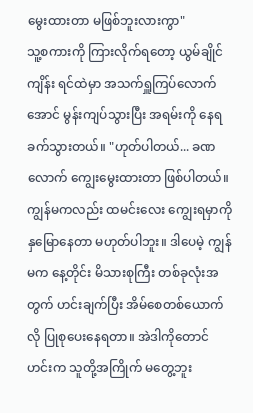မွေးထားတာ မဖြစ်ဘူးလားကွာ"
သူ့စကားကို ကြားလိုက်ရတော့ ယွမ်ချိုင်ကျိန်း ရင်ထဲမှာ အသက်ရှူကြပ်လောက်အောင် မွန်းကျပ်သွားပြီး အရမ်းကို နေရခက်သွားတယ်။ "ဟုတ်ပါတယ်... ခဏလောက် ကျွေးမွေးထားတာ ဖြစ်ပါတယ်။ ကျွန်မကလည်း ထမင်းလေး ကျွေးရမှာကို နှမြောနေတာ မဟုတ်ပါဘူး။ ဒါပေမဲ့ ကျွန်မက နေ့တိုင်း မိသားစုကြီး တစ်ခုလုံးအတွက် ဟင်းချက်ပြီး အိမ်စေတစ်ယောက်လို ပြုစုပေးနေရတာ။ အဲဒါကိုတောင် ဟင်းက သူတို့အကြိုက် မတွေ့ဘူး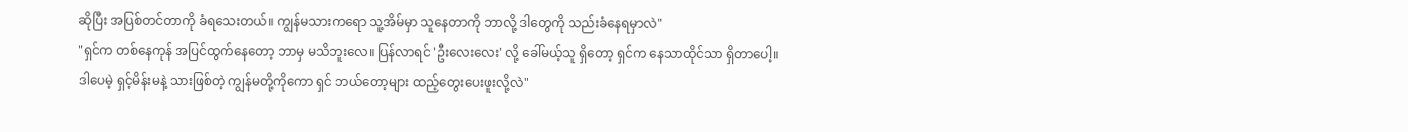ဆိုပြီး အပြစ်တင်တာကို ခံရသေးတယ်။ ကျွန်မသားကရော သူ့အိမ်မှာ သူနေတာကို ဘာလို့ ဒါတွေကို သည်းခံနေရမှာလဲ"
"ရှင်က တစ်နေကုန် အပြင်ထွက်နေတော့ ဘာမှ မသိဘူးလေ။ ပြန်လာရင် 'ဦးလေးလေး' လို့ ခေါ်မယ့်သူ ရှိတော့ ရှင်က နေသာထိုင်သာ ရှိတာပေါ့။ ဒါပေမဲ့ ရှင့်မိန်းမနဲ့ သားဖြစ်တဲ့ ကျွန်မတို့ကိုကော ရှင် ဘယ်တော့များ ထည့်တွေးပေးဖူးလို့လဲ"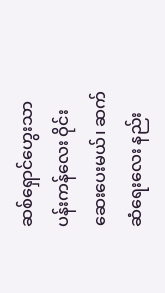ဆစ်ရှောင်ဟွေးသာ ပန်းကန်လေး ဝိုင်းဆေးပေးမယ်၊ ဆက်ဆံရေးလေး နည်း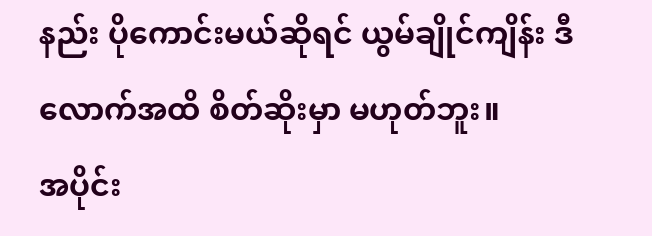နည်း ပိုကောင်းမယ်ဆိုရင် ယွမ်ချိုင်ကျိန်း ဒီလောက်အထိ စိတ်ဆိုးမှာ မဟုတ်ဘူး။
အပိုင်း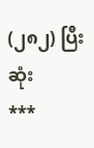(၂၈၂) ပြီးဆုံး
***